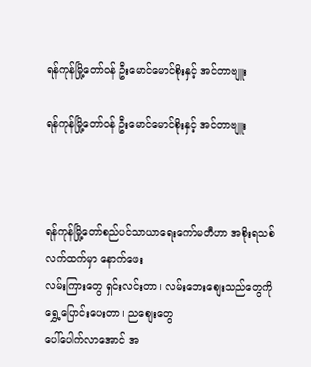ရန်ကုန်မြို့တော်ဝန် ဦးမောင်မောင်စိုးနှင့် အင်တာဗျူး

ရန်ကုန်မြို့တော်ဝန် ဦးမောင်မောင်စိုးနှင့် အင်တာဗျူး



ရန်ကုန်မြို့တော်စည်ပင်သာယာရေးကော်မတီဟာ အစိုးရသစ်လက်ထက်မှာ နောက်ဖေး
လမ်းကြားတွေ ရှင်းလင်းတာ၊ လမ်းဘေးစျေးသည်တွေကို ရွှေ့ပြောင်းပေးတာ၊ ညစျေးတွေ
ပေါ်ပေါက်လာအောင် အ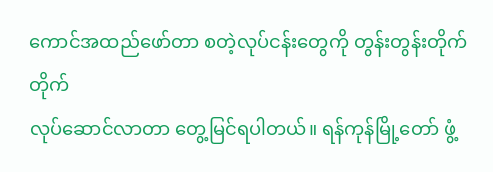ကောင်အထည်ဖော်တာ စတဲ့လုပ်ငန်းတွေကို တွန်းတွန်းတိုက်တိုက်
လုပ်ဆောင်လာတာ တွေ့မြင်ရပါတယ်။ ရန်ကုန်မြို့တော် ဖွံ့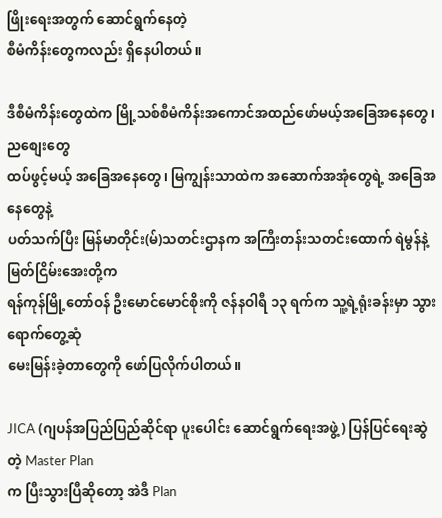ဖြိုးရေးအတွက် ဆောင်ရွက်နေတဲ့
စီမံကိန်းတွေကလည်း ရှိနေပါတယ်။

ဒီစီမံကိန်းတွေထဲက မြို့သစ်စီမံကိန်းအကောင်အထည်ဖော်မယ့်အခြေအနေတွေ၊ ညစျေးတွေ
ထပ်ဖွင့်မယ့် အခြေအနေတွေ၊ မြကျွန်းသာထဲက အဆောက်အအုံတွေရဲ့ အခြေအနေတွေနဲ့
ပတ်သက်ပြီး မြန်မာတိုင်း(မ်)သတင်းဌာနက အကြီးတန်းသတင်းထောက် ရဲမွန်နဲ့ မြတ်ငြိမ်းအေးတို့က
ရန်ကုန်မြို့တော်ဝန် ဦးမောင်မောင်စိုးကို ဇန်နဝါရီ ၁၃ ရက်က သူ့ရဲ့ရုံးခန်းမှာ သွားရောက်တွေ့ဆုံ
မေးမြန်းခဲ့တာတွေကို ဖော်ပြလိုက်ပါတယ်။

JICA (ဂျပန်အပြည်ပြည်ဆိုင်ရာ ပူးပေါင်း ဆောင်ရွက်ရေးအဖွဲ့) ပြန်ပြင်ရေးဆွဲတဲ့ Master Plan
က ပြီးသွားပြီဆိုတော့ အဲဒီ Plan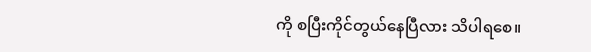ကို စပြီးကိုင်တွယ်နေပြီလား သိပါရစေ။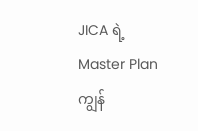JICA ရဲ့Master Plan ကျွန်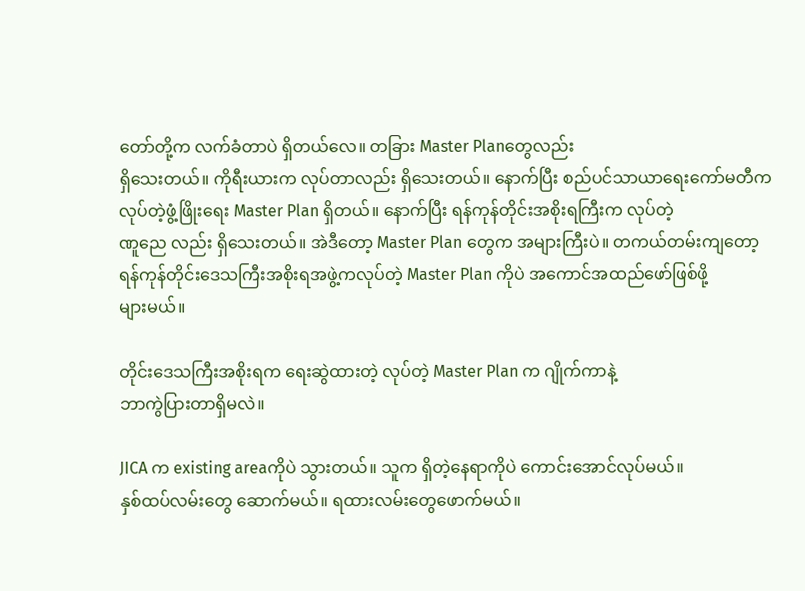တော်တို့က လက်ခံတာပဲ ရှိတယ်လေ။ တခြား Master Planတွေလည်း
ရှိသေးတယ်။ ကိုရီးယားက လုပ်တာလည်း ရှိသေးတယ်။ နောက်ပြီး စည်ပင်သာယာရေးကော်မတီက
လုပ်တဲ့ဖွံ့ဖြိုးရေး Master Plan ရှိတယ်။ နောက်ပြီး ရန်ကုန်တိုင်းအစိုးရကြီးက လုပ်တဲ့
ဏူညေ လည်း ရှိသေးတယ်။ အဲဒီတော့ Master Plan တွေက အများကြီးပဲ။ တကယ်တမ်းကျတော့
ရန်ကုန်တိုင်းဒေသကြီးအစိုးရအဖွဲ့ကလုပ်တဲ့ Master Plan ကိုပဲ အကောင်အထည်ဖော်ဖြစ်ဖို့
များမယ်။

တိုင်းဒေသကြီးအစိုးရက ရေးဆွဲထားတဲ့ လုပ်တဲ့ Master Plan က ဂျိုက်ကာနဲ့
ဘာကွဲပြားတာရှိမလဲ။

JICA က existing areaကိုပဲ သွားတယ်။ သူက ရှိတဲ့နေရာကိုပဲ ကောင်းအောင်လုပ်မယ်။
နှစ်ထပ်လမ်းတွေ ဆောက်မယ်။ ရထားလမ်းတွေဖောက်မယ်။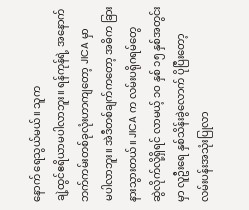နောက် ရေသွယ်မယ်။ သူက
ချဲ့ထွင်ဧရိယာမပါလာဘူး။ ရန်ကုန်ရဲ့ အနောက်ဘက်ကမ်းတစ်ခုလုံးဟာကျတော့ JICA မှာ
မပါလာဘူး။ အဲဒီတစ်ချက်ကတော့ အဓိက ခြားနားသွားတယ်။ JICA က လမ်းပရိုဂရမ်တွေ
ဆွဲလိုက်လို့ရှိရင် လာမယ့် ၁ဝ နှစ် ၁၅ နှစ်အတွင်းမှာ လူဦးရေ နှစ်သိန်းခွဲလောက် ပိုပြီးတော့
လမ်းပန်းအသုံးပြုလာ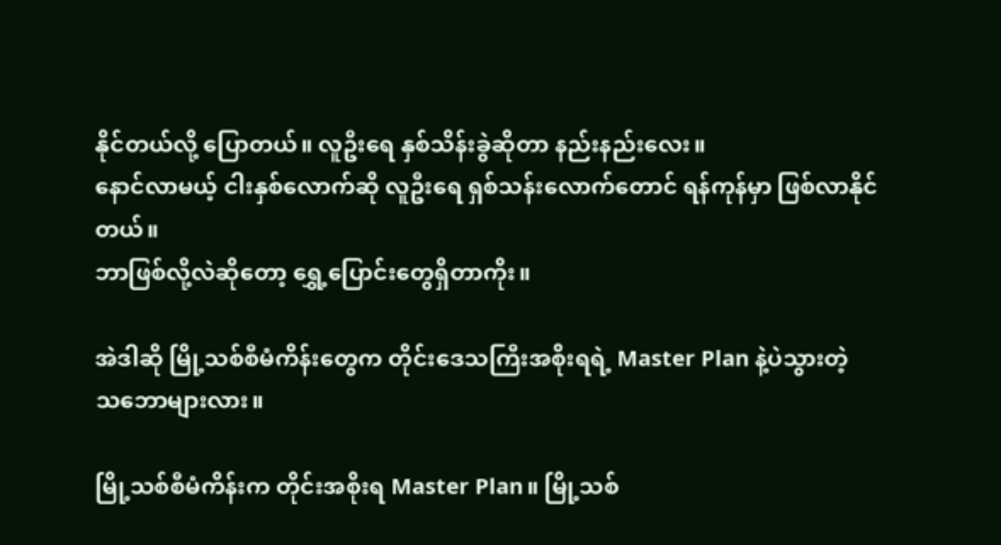နိုင်တယ်လို့ ပြောတယ်။ လူဦးရေ နှစ်သိန်းခွဲဆိုတာ နည်းနည်းလေး။
နောင်လာမယ့် ငါးနှစ်လောက်ဆို လူဦးရေ ရှစ်သန်းလောက်တောင် ရန်ကုန်မှာ ဖြစ်လာနိုင်တယ်။
ဘာဖြစ်လို့လဲဆိုတော့ ရွှေ့ပြောင်းတွေရှိတာကိုး။

အဲဒါဆို မြို့သစ်စီမံကိန်းတွေက တိုင်းဒေသကြီးအစိုးရရဲ့ Master Plan နဲ့ပဲသွားတဲ့
သဘောများလား။

မြို့သစ်စီမံကိန်းက တိုင်းအစိုးရ Master Plan။ မြို့သစ်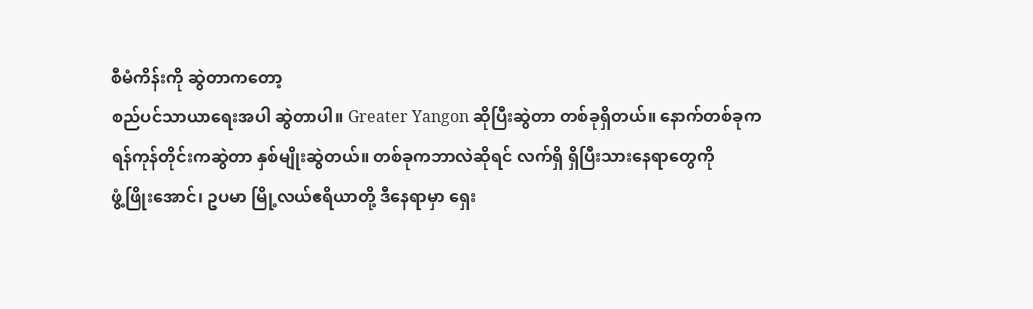စီမံကိန်းကို ဆွဲတာကတော့
စည်ပင်သာယာရေးအပါ ဆွဲတာပါ။ Greater Yangon ဆိုပြီးဆွဲတာ တစ်ခုရှိတယ်။ နောက်တစ်ခုက
ရန်ကုန်တိုင်းကဆွဲတာ နှစ်မျိုးဆွဲတယ်။ တစ်ခုကဘာလဲဆိုရင် လက်ရှိ ရှိပြီးသားနေရာတွေကို
ဖွံ့ဖြိုးအောင်၊ ဥပမာ မြို့လယ်ဧရိယာတို့ ဒီနေရာမှာ ရှေး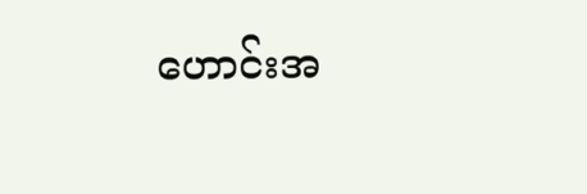ဟောင်းအ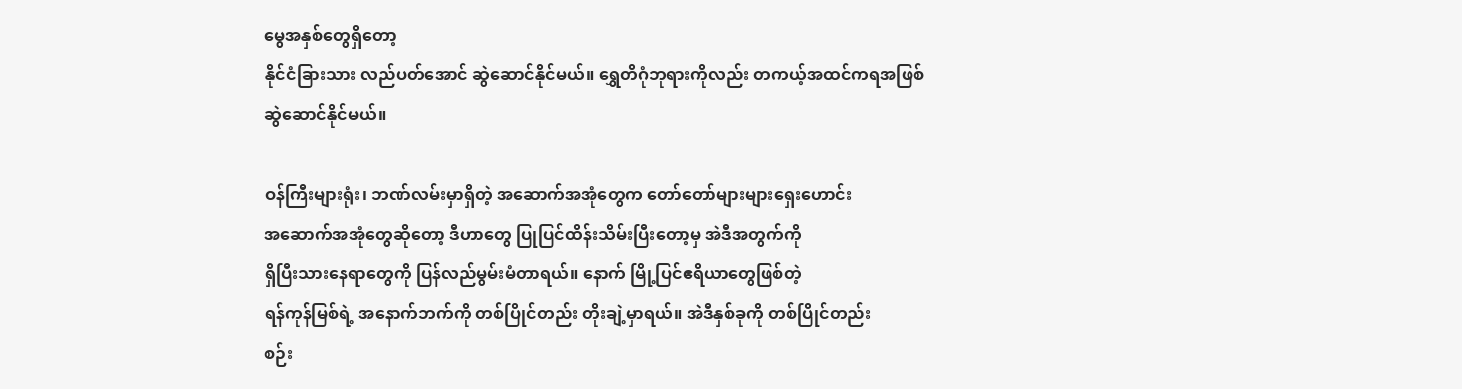မွေအနှစ်တွေရှိတော့
နိုင်ငံခြားသား လည်ပတ်အောင် ဆွဲဆောင်နိုင်မယ်။ ရွှေတိဂုံဘုရားကိုလည်း တကယ့်အထင်ကရအဖြစ်
ဆွဲဆောင်နိုင်မယ်။

ဝန်ကြီးများရုံး၊ ဘဏ်လမ်းမှာရှိတဲ့ အဆောက်အအုံတွေက တော်တော်များများရှေးဟောင်း
အဆောက်အအုံတွေဆိုတော့ ဒီဟာတွေ ပြုပြင်ထိန်းသိမ်းပြီးတော့မှ အဲဒီအတွက်ကို
ရှိပြီးသားနေရာတွေကို ပြန်လည်မွမ်းမံတာရယ်။ နောက် မြို့ပြင်ဧရိယာတွေဖြစ်တဲ့
ရန်ကုန်မြစ်ရဲ့ အနောက်ဘက်ကို တစ်ပြိုင်တည်း တိုးချဲ့မှာရယ်။ အဲဒီနှစ်ခုကို တစ်ပြိုင်တည်း
စဉ်း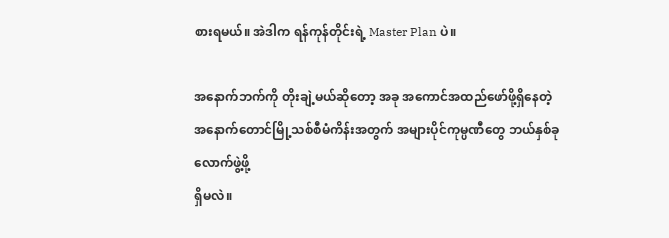စားရမယ်။ အဲဒါက ရန်ကုန်တိုင်းရဲ့ Master Plan ပဲ။

အနောက်ဘက်ကို တိုးချဲ့မယ်ဆိုတော့ အခု အကောင်အထည်ဖော်ဖို့ရှိနေတဲ့
အနောက်တောင်မြို့သစ်စီမံကိန်းအတွက် အများပိုင်ကုမ္ပဏီတွေ ဘယ်နှစ်ခုလောက်ဖွဲ့ဖို့
ရှိမလဲ။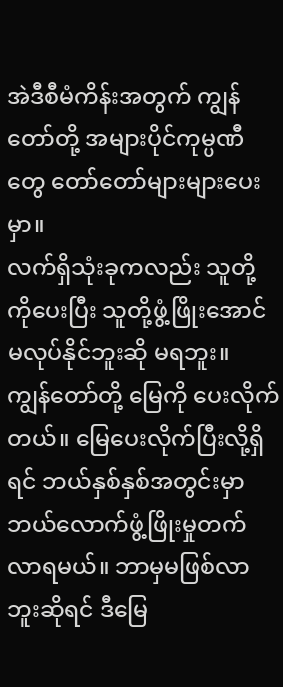အဲဒီစီမံကိန်းအတွက် ကျွန်တော်တို့ အများပိုင်ကုမ္ပဏီတွေ တော်တော်များများပေးမှာ။
လက်ရှိသုံးခုကလည်း သူတို့ကိုပေးပြီး သူတို့ဖွံ့ဖြိုးအောင် မလုပ်နိုင်ဘူးဆို မရဘူး။
ကျွန်တော်တို့ မြေကို ပေးလိုက်တယ်။ မြေပေးလိုက်ပြီးလို့ရှိရင် ဘယ်နှစ်နှစ်အတွင်းမှာ
ဘယ်လောက်ဖွံ့ဖြိုးမှုတက်လာရမယ်။ ဘာမှမဖြစ်လာဘူးဆိုရင် ဒီမြေ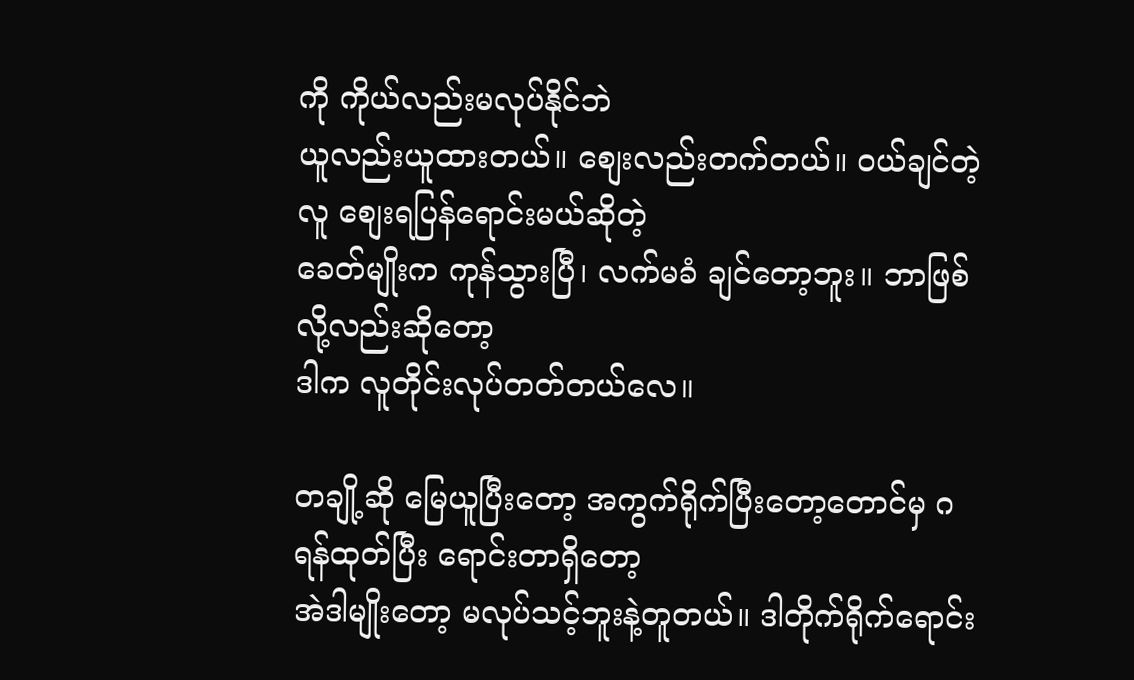ကို ကိုယ်လည်းမလုပ်နိုင်ဘဲ
ယူလည်းယူထားတယ်။ စျေးလည်းတက်တယ်။ ဝယ်ချင်တဲ့လူ စျေးရပြန်ရောင်းမယ်ဆိုတဲ့
ခေတ်မျိုးက ကုန်သွားပြီ၊ လက်မခံ ချင်တော့ဘူး။ ဘာဖြစ်လို့လည်းဆိုတော့
ဒါက လူတိုင်းလုပ်တတ်တယ်လေ။

တချို့ဆို မြေယူပြီးတော့ အကွက်ရိုက်ပြီးတော့တောင်မှ ဂရန်ထုတ်ပြီး ရောင်းတာရှိတော့
အဲဒါမျိုးတော့ မလုပ်သင့်ဘူးနဲ့တူတယ်။ ဒါတိုက်ရိုက်ရောင်း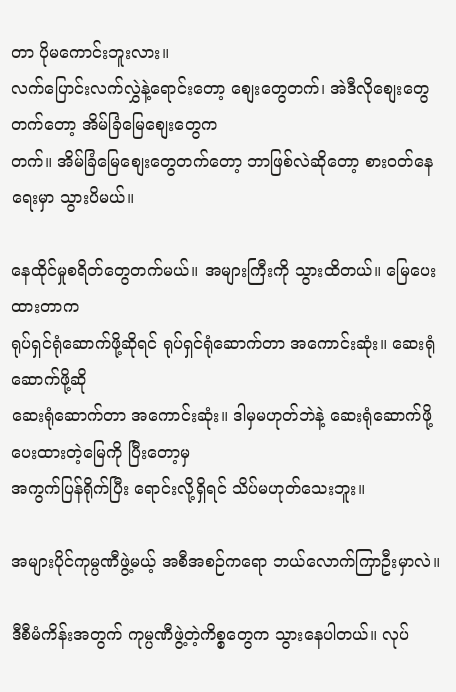တာ ပိုမကောင်းဘူးလား။
လက်ပြောင်းလက်လွှဲနဲ့ရောင်းတော့ စျေးတွေတက်၊ အဲဒီလိုစျေးတွေတက်တော့ အိမ်ခြံမြေစျေးတွေက
တက်။ အိမ်ခြံမြေစျေးတွေတက်တော့ ဘာဖြစ်လဲဆိုတော့ စားဝတ်နေရေးမှာ သွားပိမယ်။

နေထိုင်မှုစရိတ်တွေတက်မယ်။ အများကြီးကို သွားထိတယ်။ မြေပေးထားတာက
ရုပ်ရှင်ရုံဆောက်ဖို့ဆိုရင် ရုပ်ရှင်ရုံဆောက်တာ အကောင်းဆုံး။ ဆေးရုံဆောက်ဖို့ဆို
ဆေးရုံဆောက်တာ အကောင်းဆုံး။ ဒါမှမဟုတ်ဘဲနဲ့ ဆေးရုံဆောက်ဖို့ပေးထားတဲ့မြေကို ပြီးတော့မှ
အကွက်ပြန်ရိုက်ပြီး ရောင်းလို့ရှိရင် သိပ်မဟုတ်သေးဘူး။

အများပိုင်ကုမ္ပဏီဖွဲ့မယ့် အစီအစဉ်ကရော ဘယ်လောက်ကြာဦးမှာလဲ။

ဒီစီမံကိန်းအတွက် ကုမ္ပဏီဖွဲ့တဲ့ကိစ္စတွေက သွားနေပါတယ်။ လုပ်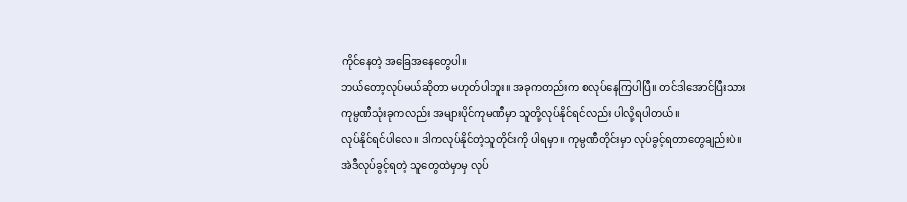ကိုင်နေတဲ့ အခြေအနေတွေပါ။
ဘယ်တော့လုပ်မယ်ဆိုတာ မဟုတ်ပါဘူး။ အခုကတည်းက စလုပ်နေကြပါပြီ။ တင်ဒါအောင်ပြီးသား
ကုမ္ပဏီသုံးခုကလည်း အများပိုင်ကုမဏီမှာ သူတို့လုပ်နိုင်ရင်လည်း ပါလို့ရပါတယ်။
လုပ်နိုင်ရင်ပါလေ။ ဒါကလုပ်နိုင်တဲ့သူတိုင်းကို ပါရမှာ။ ကုမ္ပဏီတိုင်းမှာ လုပ်ခွင့်ရတာတွေချည်းပဲ။
အဲဒီလုပ်ခွင့်ရတဲ့ သူတွေထဲမှာမှ လုပ်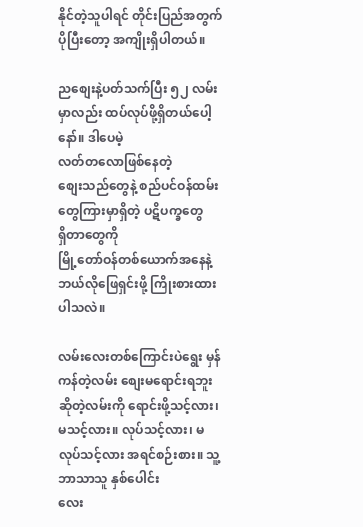နိုင်တဲ့သူပါရင် တိုင်းပြည်အတွက်ပိုပြီးတော့ အကျိုးရှိပါတယ်။

ညစျေးနဲ့ပတ်သက်ပြီး ၅၂ လမ်းမှာလည်း ထပ်လုပ်ဖို့ရှိတယ်ပေါ့နော်။ ဒါပေမဲ့
လတ်တလောဖြစ်နေတဲ့
စျေးသည်တွေနဲ့ စည်ပင်ဝန်ထမ်းတွေကြားမှာရှိတဲ့ ပဋိပက္ခတွေ
ရှိတာတွေကို
မြို့တော်ဝန်တစ်ယောက်အနေနဲ့ ဘယ်လိုဖြေရှင်းဖို့ ကြိုးစားထားပါသလဲ။

လမ်းလေးတစ်ကြောင်းပဲရွေး မှန်ကန်တဲ့လမ်း စျေးမရောင်းရဘူးဆိုတဲ့လမ်းကို ရောင်းဖို့သင့်လား၊
မသင့်လား။ လုပ်သင့်လား၊ မလုပ်သင့်လား အရင်စဉ်းစား။ သူ့ဘာသာသူ နှစ်ပေါင်း
လေး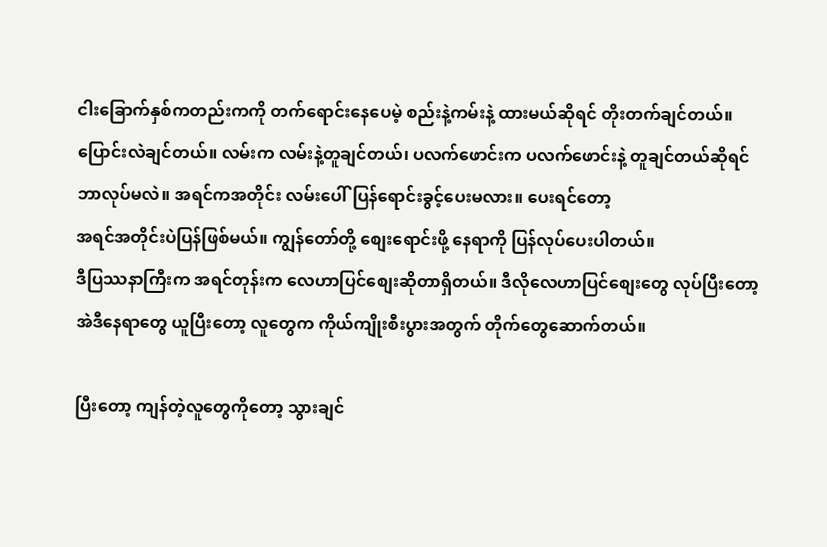ငါးခြောက်နှစ်ကတည်းကကို တက်ရောင်းနေပေမဲ့ စည်းနဲ့ကမ်းနဲ့ ထားမယ်ဆိုရင် တိုးတက်ချင်တယ်။
ပြောင်းလဲချင်တယ်။ လမ်းက လမ်းနဲ့တူချင်တယ်၊ ပလက်ဖောင်းက ပလက်ဖောင်းနဲ့ တူချင်တယ်ဆိုရင်
ဘာလုပ်မလဲ။ အရင်ကအတိုင်း လမ်းပေါ်ပြန်ရောင်းခွင့်ပေးမလား။ ပေးရင်တော့
အရင်အတိုင်းပဲပြန်ဖြစ်မယ်။ ကျွန်တော်တို့ စျေးရောင်းဖို့ နေရာကို ပြန်လုပ်ပေးပါတယ်။
ဒီပြဿနာကြီးက အရင်တုန်းက လေဟာပြင်စျေးဆိုတာရှိတယ်။ ဒီလိုလေဟာပြင်စျေးတွေ လုပ်ပြီးတော့
အဲဒီနေရာတွေ ယူပြီးတော့ လူတွေက ကိုယ်ကျိုးစီးပွားအတွက် တိုက်တွေဆောက်တယ်။

ပြီးတော့ ကျန်တဲ့လူတွေကိုတော့ သွားချင်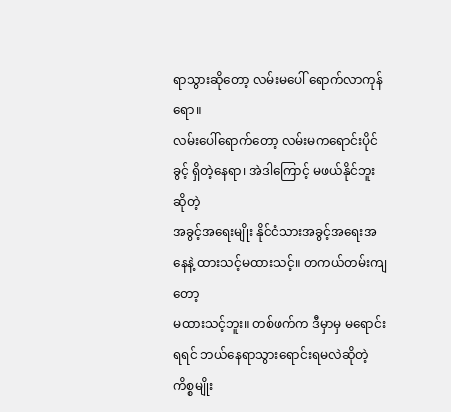ရာသွားဆိုတော့ လမ်းမပေါ် ရောက်လာကုန်ရော။
လမ်းပေါ်ရောက်တော့ လမ်းမကရောင်းပိုင်ခွင့် ရှိတဲ့နေရာ၊ အဲဒါကြောင့် မဖယ်နိုင်ဘူးဆိုတဲ့
အခွင့်အရေးမျိုး နိုင်ငံသားအခွင့်အရေးအနေနဲ့ ထားသင့်မထားသင့်။ တကယ်တမ်းကျတော့
မထားသင့်ဘူး။ တစ်ဖက်က ဒီမှာမှ မရောင်းရရင် ဘယ်နေရာသွားရောင်းရမလဲဆိုတဲ့ ကိစ္စမျိုး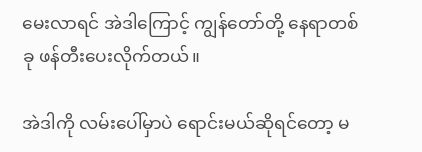မေးလာရင် အဲဒါကြောင့် ကျွန်တော်တို့ နေရာတစ်ခု ဖန်တီးပေးလိုက်တယ်။

အဲဒါကို လမ်းပေါ်မှာပဲ ရောင်းမယ်ဆိုရင်တော့ မ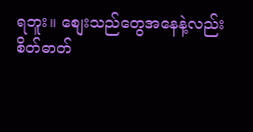ရဘူး။ စျေးသည်တွေအနေနဲ့လည်း
စိတ်ဓာတ်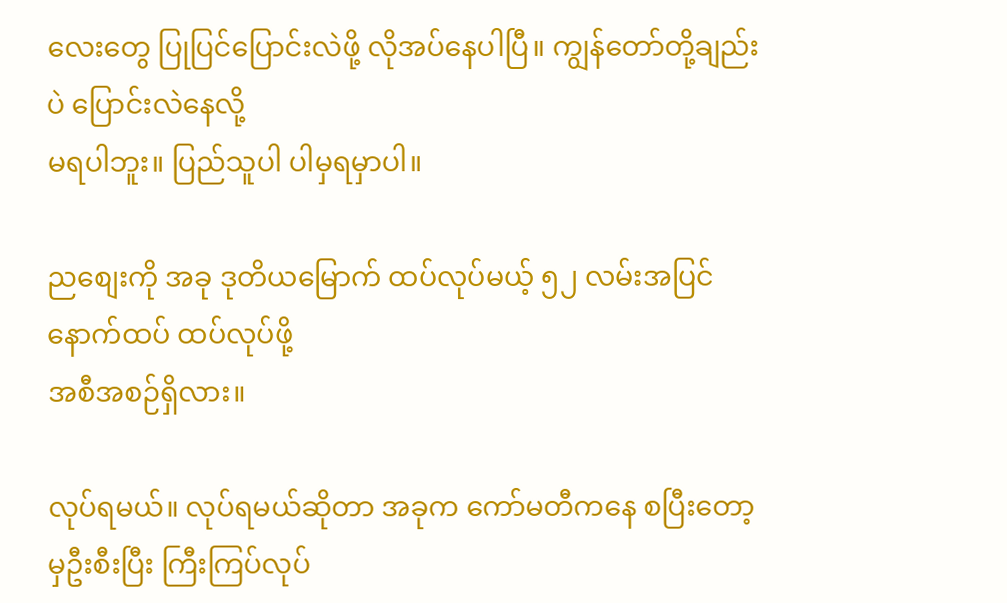လေးတွေ ပြုပြင်ပြောင်းလဲဖို့ လိုအပ်နေပါပြီ။ ကျွန်တော်တို့ချည်းပဲ ပြောင်းလဲနေလို့
မရပါဘူး။ ပြည်သူပါ ပါမှရမှာပါ။

ညစျေးကို အခု ဒုတိယမြောက် ထပ်လုပ်မယ့် ၅၂ လမ်းအပြင် နောက်ထပ် ထပ်လုပ်ဖို့
အစီအစဉ်ရှိလား။

လုပ်ရမယ်။ လုပ်ရမယ်ဆိုတာ အခုက ကော်မတီကနေ စပြီးတော့မှဦးစီးပြီး ကြီးကြပ်လုပ်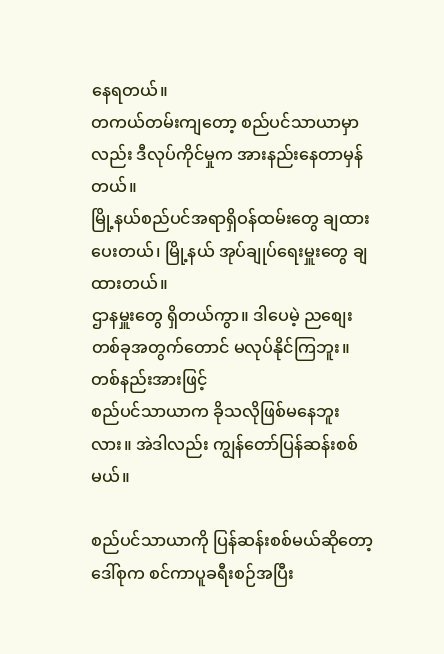နေရတယ်။
တကယ်တမ်းကျတော့ စည်ပင်သာယာမှာလည်း ဒီလုပ်ကိုင်မှုက အားနည်းနေတာမှန်တယ်။
မြို့နယ်စည်ပင်အရာရှိဝန်ထမ်းတွေ ချထားပေးတယ်၊ မြို့နယ် အုပ်ချုပ်ရေးမှူးတွေ ချထားတယ်။
ဌာနမှူးတွေ ရှိတယ်ကွာ။ ဒါပေမဲ့ ညစျေးတစ်ခုအတွက်တောင် မလုပ်နိုင်ကြဘူး။ တစ်နည်းအားဖြင့်
စည်ပင်သာယာက ခိုသလိုဖြစ်မနေဘူးလား။ အဲဒါလည်း ကျွန်တော်ပြန်ဆန်းစစ်မယ်။

စည်ပင်သာယာကို ပြန်ဆန်းစစ်မယ်ဆိုတော့ ဒေါ်စုက စင်ကာပူခရီးစဉ်အပြီး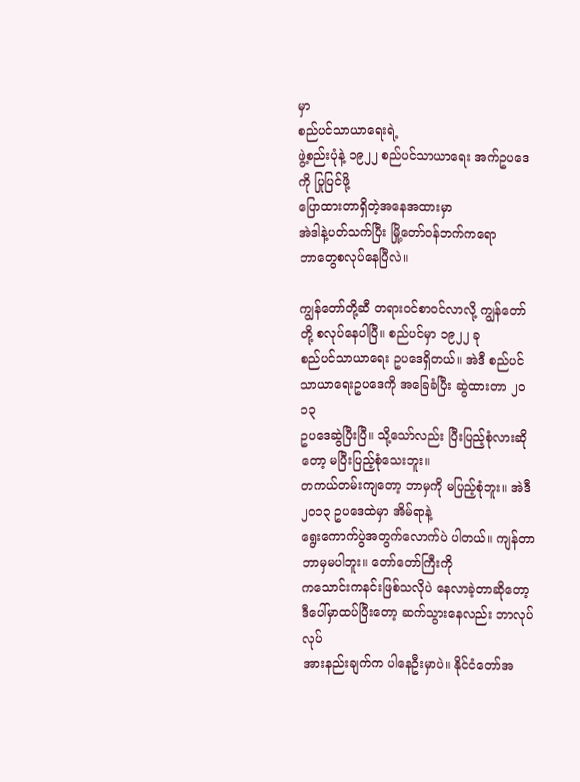မှာ
စည်ပင်သာယာရေးရဲ့
ဖွဲ့စည်းပုံနဲ့ ၁၉၂၂ စည်ပင်သာယာရေး အက်ဥပဒေကို ပြုပြင်ဖို့
ပြောထားတာရှိတဲ့အနေအထားမှာ
အဲဒါနဲ့ပတ်သက်ပြီး မြို့တော်ဝန်ဘက်ကရော
ဘာတွေစလုပ်နေပြီလဲ။

ကျွန်တော်တို့ဆီ တရားဝင်စာဝင်လာလို့ ကျွန်တော်တို့ စလုပ်နေပါပြီ။ စည်ပင်မှာ ၁၉၂၂ ခု
စည်ပင်သာယာရေး ဥပဒေရှိတယ်။ အဲဒီ စည်ပင်သာယာရေးဥပဒေကို အခြေခံပြီး ဆွဲထားတာ ၂ဝ၁၃
ဥပဒေဆွဲပြီးပြီ။ သို့သော်လည်း ပြီးပြည့်စုံလားဆိုတော့ မပြီးပြည့်စုံသေးဘူး။
တကယ်တမ်းကျတော့ ဘာမှကို မပြည့်စုံဘူး။ အဲဒီ ၂ဝ၁၃ ဥပဒေထဲမှာ အိမ်ရာနဲ့
ရွေးကောက်ပွဲအတွက်လောက်ပဲ ပါတယ်။ ကျန်တာဘာမှမပါဘူး။ တော်တော်ကြီးကို
ကသောင်းကနင်းဖြစ်သလိုပဲ နေလာခဲ့တာဆိုတော့ ဒီပေါ်မှာထပ်ပြီးတော့ ဆက်သွားနေလည်း ဘာလုပ်လုပ်
အားနည်းချက်က ပါနေဦးမှာပဲ။ နိုင်ငံတော်အ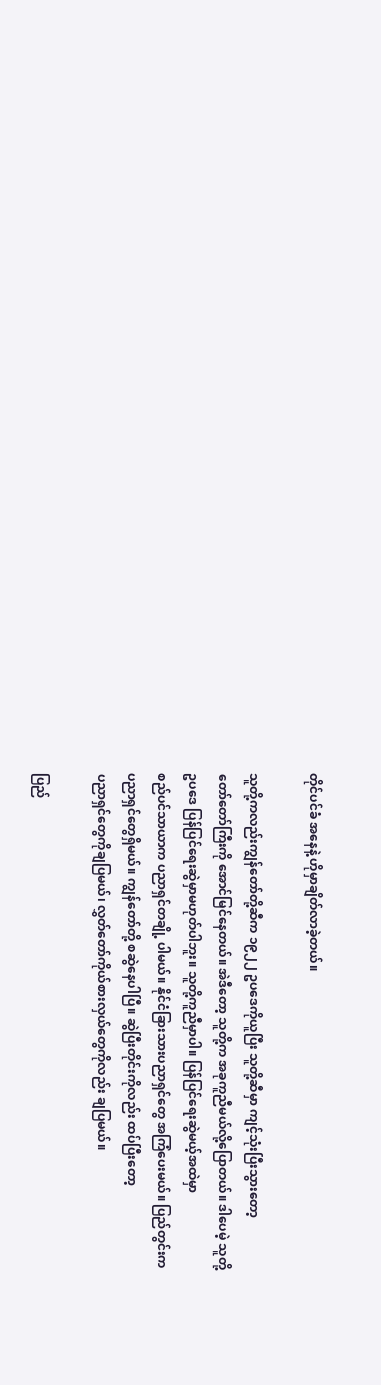တိုင်ပင်ခံ အနေနဲ့ ဟိုမှာချိတ်လာခဲ့တယ်။

သူတို့ကလည်းကျွန်တော်တို့ဆီက ၁၉၂၂ ဥပဒေကိုယူပြီး သူတို့ဆီမှာ ကျင့်သုံးပြီးသွားတော့
တော်တော်ကြီးကို အောင်မြင်နေတယ်။ အဲဒီတော့ သူတို့က အခုကူညီမယ်လို့ပြောတယ်။ ဒါပေမဲ့ သူတို့
ဥပဒေ ပြန်ပြင်ရေးဆွဲမှာမဟုတ်ပါဘူး။ သူတို့ကူညီမှာပါ။ ပြန်ပြင်ရေးဆွဲမယ့်အထဲမှာ
စည်ပင်သာယာက ပညာရှင်တချို့ ပါမယ်။ နိုင်ငံခြားသားပညာရှင်တွေ အကြံပေးမယ်။ ပြည်တွင်းက
ပညာရှင်တွေရှိမယ်။ ကျွန်တော်တို့ စဆွဲနေပါပြီ။ ဆွဲပြီးတိုင်းကိုလည်း ထပ်ပြီးတော့
ပညာရှင်တွေကိုချပြမယ်၊ လွှတ်တော်ကိုယ်စားလှယ်တွေကိုလည်း ချပြမယ်။

ပြည်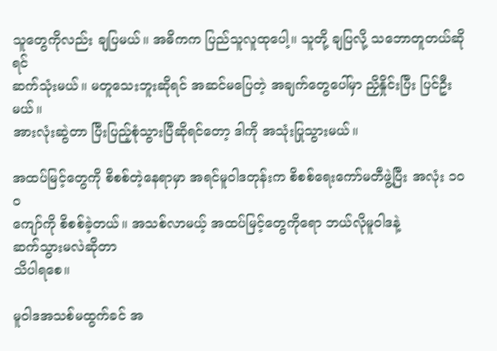သူတွေကိုလည်း ချပြမယ်။ အဓိကက ပြည်သူလူထုပေါ့။ သူတို့ ချပြလို့ သဘောတူတယ်ဆိုရင်
ဆက်သုံးမယ်။ မတူသေးဘူးဆိုရင် အဆင်မပြေတဲ့ အချက်တွေပေါ်မှာ ညှိနှိုင်းပြီး ပြင်ဦးမယ်။
အားလုံးဆွဲတာ ပြီးပြည့်စုံသွားပြီဆိုရင်တော့ ဒါကို အသုံးပြုသွားမယ်။

အထပ်မြင့်တွေကို စိစစ်တဲ့နေရာမှာ အရင်မူဝါဒတုန်းက စိစစ်ရေးကော်မတီဖွဲ့ပြီး အလုံး ၁ဝဝ
ကျော်ကို စိစစ်ခဲ့တယ်။ အသစ်လာမယ့် အထပ်မြင့်တွေကိုရော ဘယ်လိုမူဝါဒနဲ့
ဆက်သွားမလဲဆိုတာ
သိပါရစေ။

မူဝါဒအသစ်မထွက်ခင် အ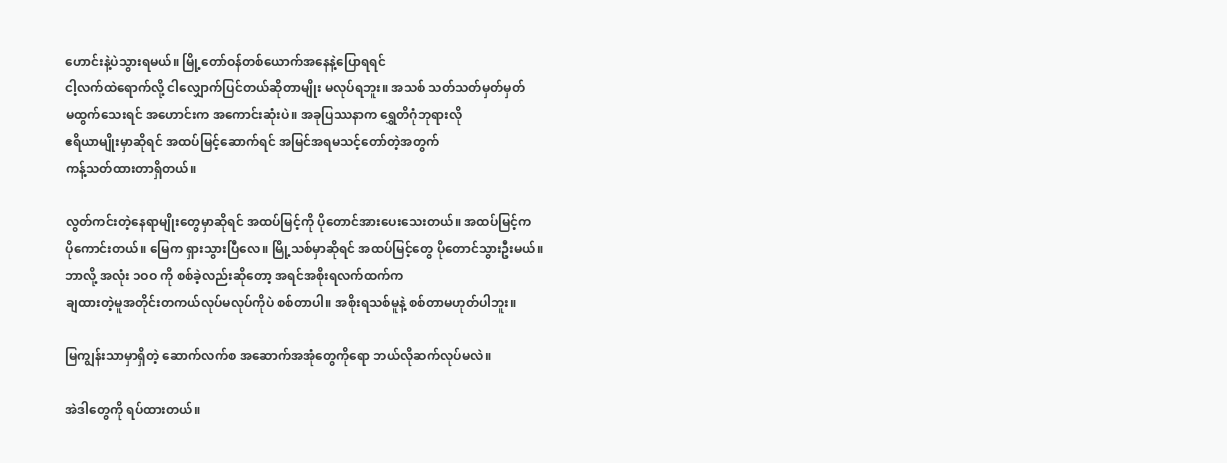ဟောင်းနဲ့ပဲသွားရမယ်။ မြို့တော်ဝန်တစ်ယောက်အနေနဲ့ပြောရရင်
ငါ့လက်ထဲရောက်လို့ ငါလျှောက်ပြင်တယ်ဆိုတာမျိုး မလုပ်ရဘူး။ အသစ် သတ်သတ်မှတ်မှတ်
မထွက်သေးရင် အဟောင်းက အကောင်းဆုံးပဲ။ အခုပြဿနာက ရွှေတိဂုံဘုရားလို
ဧရိယာမျိုးမှာဆိုရင် အထပ်မြင့်ဆောက်ရင် အမြင်အရမသင့်တော်တဲ့အတွက်
ကန့်သတ်ထားတာရှိတယ်။

လွတ်ကင်းတဲ့နေရာမျိုးတွေမှာဆိုရင် အထပ်မြင့်ကို ပိုတောင်အားပေးသေးတယ်။ အထပ်မြင့်က
ပိုကောင်းတယ်။ မြေက ရှားသွားပြီလေ။ မြို့သစ်မှာဆိုရင် အထပ်မြင့်တွေ ပိုတောင်သွားဦးမယ်။
ဘာလို့ အလုံး ၁ဝဝ ကို စစ်ခဲ့လည်းဆိုတော့ အရင်အစိုးရလက်ထက်က
ချထားတဲ့မူအတိုင်းတကယ်လုပ်မလုပ်ကိုပဲ စစ်တာပါ။ အစိုးရသစ်မူနဲ့ စစ်တာမဟုတ်ပါဘူး။

မြကျွန်းသာမှာရှိတဲ့ ဆောက်လက်စ အဆောက်အအုံတွေကိုရော ဘယ်လိုဆက်လုပ်မလဲ။

အဲဒါတွေကို ရပ်ထားတယ်။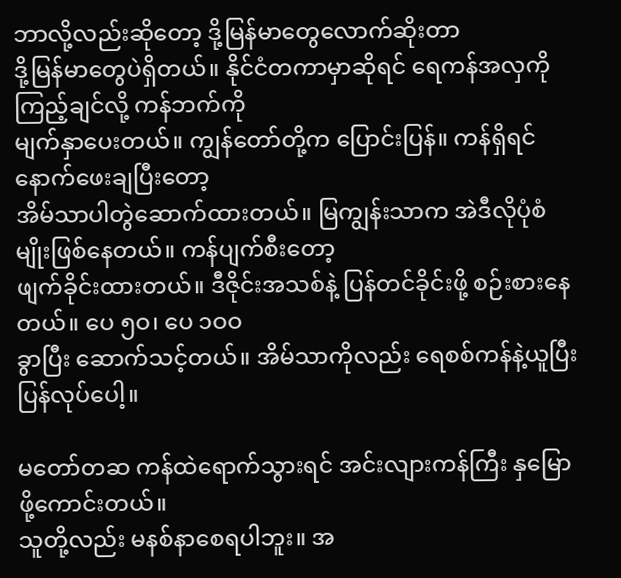ဘာလို့လည်းဆိုတော့ ဒို့မြန်မာတွေလောက်ဆိုးတာ
ဒို့မြန်မာတွေပဲရှိတယ်။ နိုင်ငံတကာမှာဆိုရင် ရေကန်အလှကို ကြည့်ချင်လို့ ကန်ဘက်ကို
မျက်နှာပေးတယ်။ ကျွန်တော်တို့က ပြောင်းပြန်။ ကန်ရှိရင် နောက်ဖေးချပြီးတော့
အိမ်သာပါတွဲဆောက်ထားတယ်။ မြကျွန်းသာက အဲဒီလိုပုံစံမျိုးဖြစ်နေတယ်။ ကန်ပျက်စီးတော့
ဖျက်ခိုင်းထားတယ်။ ဒီဇိုင်းအသစ်နဲ့ ပြန်တင်ခိုင်းဖို့ စဉ်းစားနေတယ်။ ပေ ၅ဝ၊ ပေ ၁ဝဝ
ခွာပြီး ဆောက်သင့်တယ်။ အိမ်သာကိုလည်း ရေစစ်ကန်နဲ့ယူပြီး ပြန်လုပ်ပေါ့။

မတော်တဆ ကန်ထဲရောက်သွားရင် အင်းလျားကန်ကြီး နှမြောဖို့ကောင်းတယ်။
သူတို့လည်း မနစ်နာစေရပါဘူး။ အ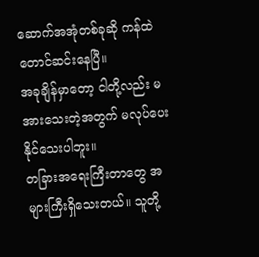ဆောက်အအုံတစ်ခုဆို ကန်ထဲတောင်ဆင်းနေပြီ။
အခုချိန်မှာတော့ ငါတို့လည်း မအားသေးတဲ့အတွက် မလုပ်ပေးနိုင်သေးပါဘူး။
တခြားအရေးကြီးတာတွေ အများကြီးရှိသေးတယ်။ သူတို့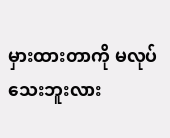မှားထားတာကို မလုပ်သေးဘူးလား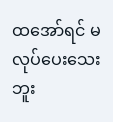ထအော်ရင် မလုပ်ပေးသေးဘူး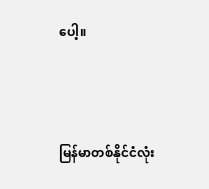ပေါ့။



မြန်မာတစ်နိုင်ငံလုံး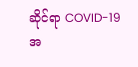ဆိုင်ရာ COVID-19 အ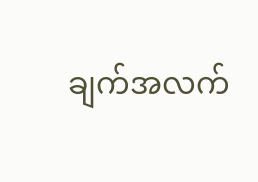ချက်အလက်